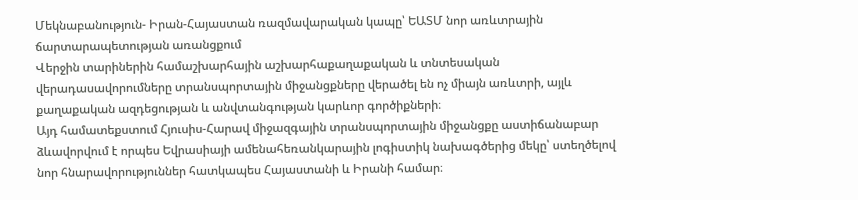Մեկնաբանություն- Իրան-Հայաստան ռազմավարական կապը՝ ԵԱՏՄ նոր առևտրային ճարտարապետության առանցքում
Վերջին տարիներին համաշխարհային աշխարհաքաղաքական և տնտեսական վերադասավորումները տրանսպորտային միջանցքները վերածել են ոչ միայն առևտրի, այլև քաղաքական ազդեցության և անվտանգության կարևոր գործիքների։
Այդ համատեքստում Հյուսիս-Հարավ միջազգային տրանսպորտային միջանցքը աստիճանաբար ձևավորվում է որպես Եվրասիայի ամենահեռանկարային լոգիստիկ նախագծերից մեկը՝ ստեղծելով նոր հնարավորություններ հատկապես Հայաստանի և Իրանի համար։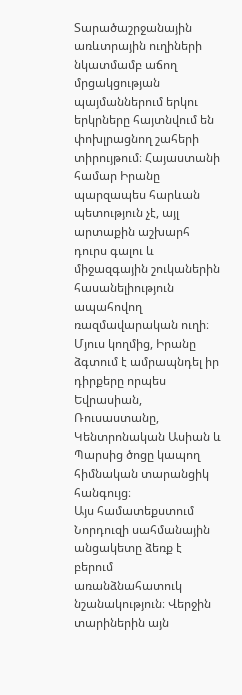Տարածաշրջանային առևտրային ուղիների նկատմամբ աճող մրցակցության պայմաններում երկու երկրները հայտնվում են փոխլրացնող շահերի տիրույթում։ Հայաստանի համար Իրանը պարզապես հարևան պետություն չէ, այլ արտաքին աշխարհ դուրս գալու և միջազգային շուկաներին հասանելիություն ապահովող ռազմավարական ուղի։ Մյուս կողմից, Իրանը ձգտում է ամրապնդել իր դիրքերը որպես Եվրասիան, Ռուսաստանը, Կենտրոնական Ասիան և Պարսից ծոցը կապող հիմնական տարանցիկ հանգույց։
Այս համատեքստում Նորդուզի սահմանային անցակետը ձեռք է բերում առանձնահատուկ նշանակություն։ Վերջին տարիներին այն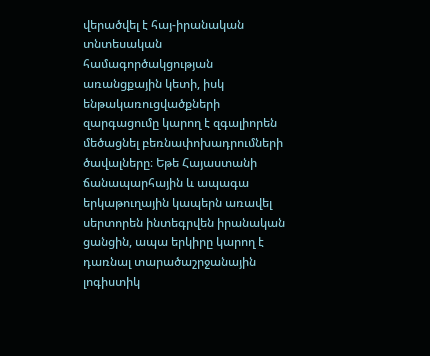վերածվել է հայ-իրանական տնտեսական համագործակցության առանցքային կետի, իսկ ենթակառուցվածքների զարգացումը կարող է զգալիորեն մեծացնել բեռնափոխադրումների ծավալները։ Եթե Հայաստանի ճանապարհային և ապագա երկաթուղային կապերն առավել սերտորեն ինտեգրվեն իրանական ցանցին, ապա երկիրը կարող է դառնալ տարածաշրջանային լոգիստիկ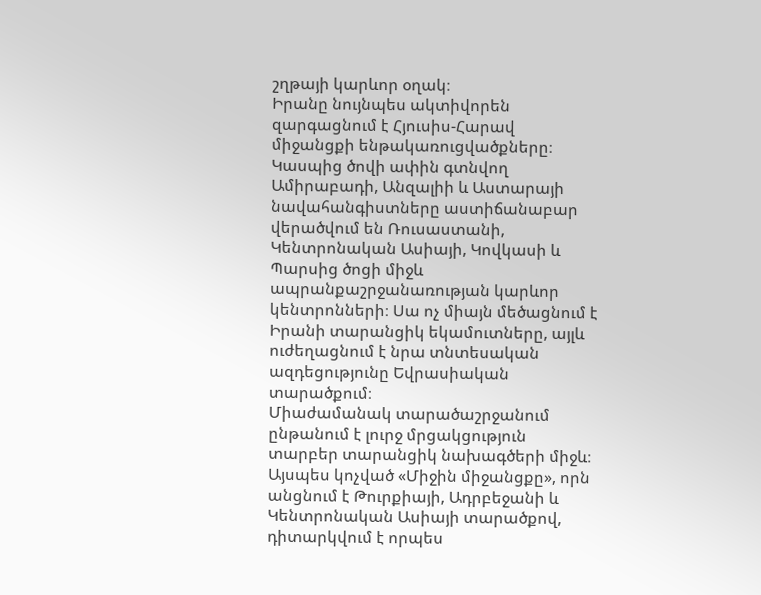շղթայի կարևոր օղակ։
Իրանը նույնպես ակտիվորեն զարգացնում է Հյուսիս-Հարավ միջանցքի ենթակառուցվածքները։ Կասպից ծովի ափին գտնվող Ամիրաբադի, Անզալիի և Աստարայի նավահանգիստները աստիճանաբար վերածվում են Ռուսաստանի, Կենտրոնական Ասիայի, Կովկասի և Պարսից ծոցի միջև ապրանքաշրջանառության կարևոր կենտրոնների։ Սա ոչ միայն մեծացնում է Իրանի տարանցիկ եկամուտները, այլև ուժեղացնում է նրա տնտեսական ազդեցությունը Եվրասիական տարածքում։
Միաժամանակ տարածաշրջանում ընթանում է լուրջ մրցակցություն տարբեր տարանցիկ նախագծերի միջև։ Այսպես կոչված «Միջին միջանցքը», որն անցնում է Թուրքիայի, Ադրբեջանի և Կենտրոնական Ասիայի տարածքով, դիտարկվում է որպես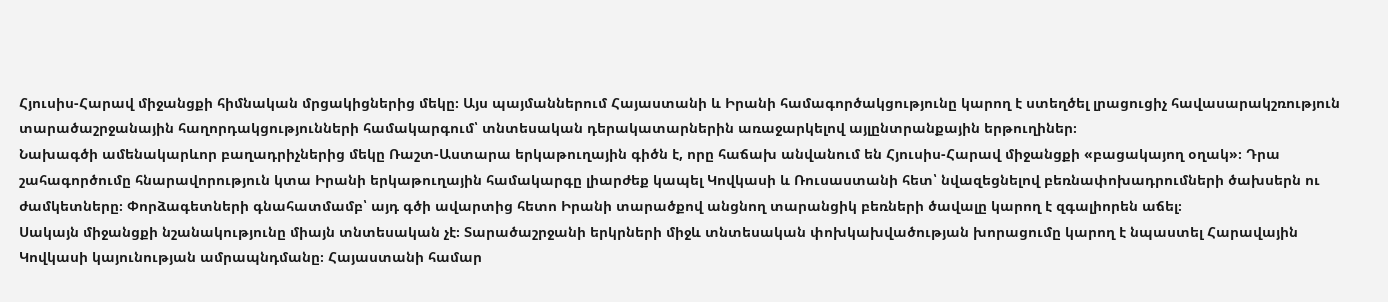Հյուսիս-Հարավ միջանցքի հիմնական մրցակիցներից մեկը։ Այս պայմաններում Հայաստանի և Իրանի համագործակցությունը կարող է ստեղծել լրացուցիչ հավասարակշռություն տարածաշրջանային հաղորդակցությունների համակարգում՝ տնտեսական դերակատարներին առաջարկելով այլընտրանքային երթուղիներ։
Նախագծի ամենակարևոր բաղադրիչներից մեկը Ռաշտ-Աստարա երկաթուղային գիծն է, որը հաճախ անվանում են Հյուսիս-Հարավ միջանցքի «բացակայող օղակ»։ Դրա շահագործումը հնարավորություն կտա Իրանի երկաթուղային համակարգը լիարժեք կապել Կովկասի և Ռուսաստանի հետ՝ նվազեցնելով բեռնափոխադրումների ծախսերն ու ժամկետները։ Փորձագետների գնահատմամբ՝ այդ գծի ավարտից հետո Իրանի տարածքով անցնող տարանցիկ բեռների ծավալը կարող է զգալիորեն աճել։
Սակայն միջանցքի նշանակությունը միայն տնտեսական չէ։ Տարածաշրջանի երկրների միջև տնտեսական փոխկախվածության խորացումը կարող է նպաստել Հարավային Կովկասի կայունության ամրապնդմանը։ Հայաստանի համար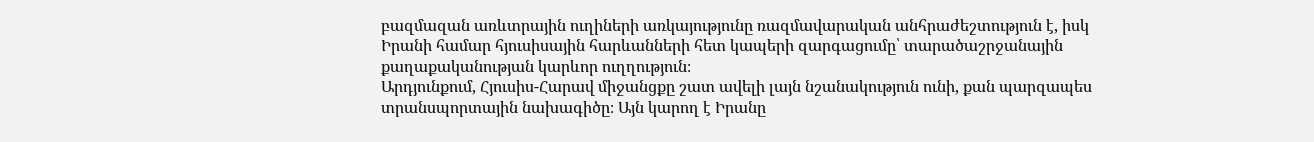բազմազան առևտրային ուղիների առկայությունը ռազմավարական անհրաժեշտություն է, իսկ Իրանի համար հյուսիսային հարևանների հետ կապերի զարգացումը՝ տարածաշրջանային քաղաքականության կարևոր ուղղություն։
Արդյունքում, Հյուսիս-Հարավ միջանցքը շատ ավելի լայն նշանակություն ունի, քան պարզապես տրանսպորտային նախագիծը։ Այն կարող է Իրանը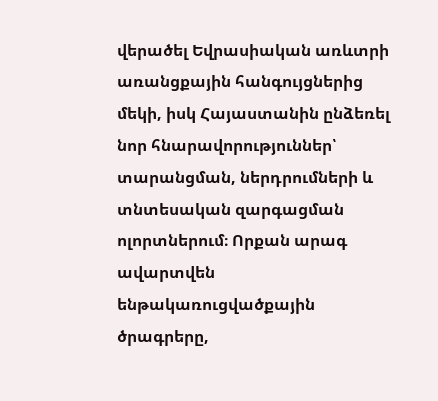վերածել Եվրասիական առևտրի առանցքային հանգույցներից մեկի, իսկ Հայաստանին ընձեռել նոր հնարավորություններ՝ տարանցման, ներդրումների և տնտեսական զարգացման ոլորտներում։ Որքան արագ ավարտվեն ենթակառուցվածքային ծրագրերը,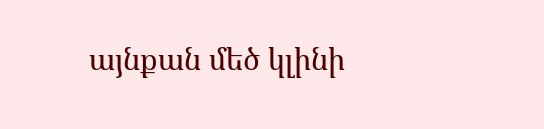այնքան մեծ կլինի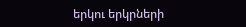երկու երկրների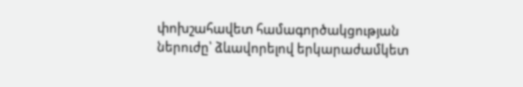փոխշահավետ համագործակցության ներուժը՝ ձևավորելով երկարաժամկետ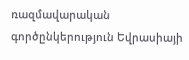ռազմավարական գործընկերություն Եվրասիայի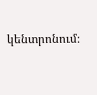կենտրոնում։